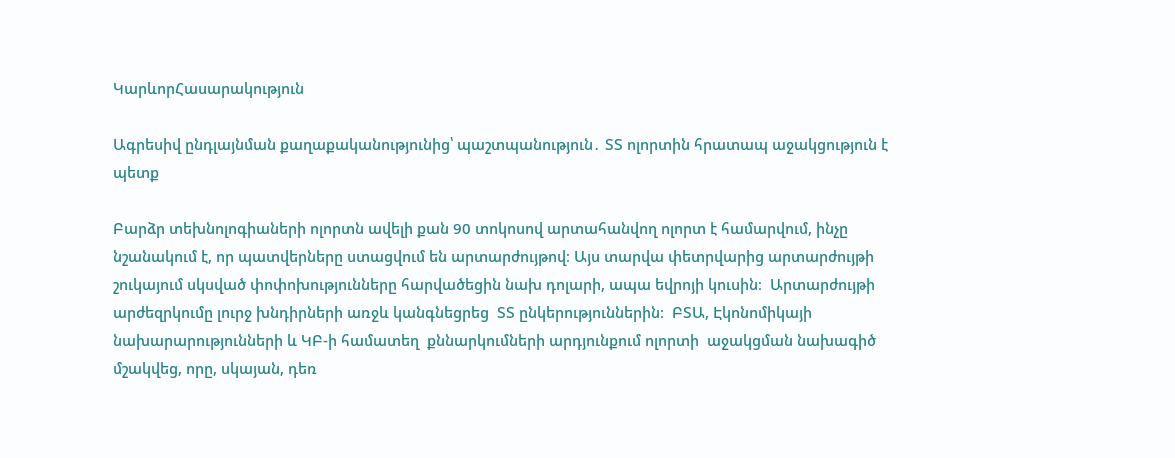ԿարևորՀասարակություն

Ագրեսիվ ընդլայնման քաղաքականությունից՝ պաշտպանություն․ ՏՏ ոլորտին հրատապ աջակցություն է պետք

Բարձր տեխնոլոգիաների ոլորտն ավելի քան 90 տոկոսով արտահանվող ոլորտ է համարվում, ինչը նշանակում է, որ պատվերները ստացվում են արտարժույթով։ Այս տարվա փետրվարից արտարժույթի շուկայում սկսված փոփոխությունները հարվածեցին նախ դոլարի, ապա եվրոյի կուսին։  Արտարժույթի արժեզրկումը լուրջ խնդիրների առջև կանգնեցրեց  ՏՏ ընկերություններին։  ԲՏԱ, Էկոնոմիկայի նախարարությունների և ԿԲ-ի համատեղ  քննարկումների արդյունքում ոլորտի  աջակցման նախագիծ մշակվեց, որը, սկայան, դեռ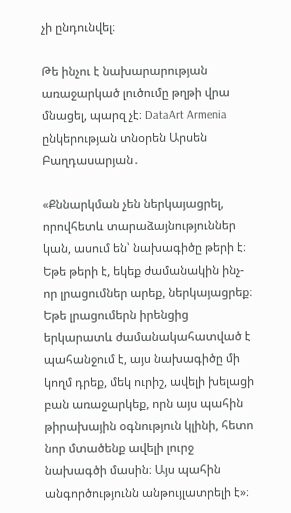չի ընդունվել։

Թե ինչու է նախարարության առաջարկած լուծումը թղթի վրա մնացել, պարզ չէ։ DataArt Armenia ընկերության տնօրեն Արսեն Բաղդասարյան․

«Քննարկման չեն ներկայացրել, որովհետև տարաձայնություններ կան, ասում են՝ նախագիծը թերի է։ Եթե թերի է, եկեք ժամանակին ինչ-որ լրացումներ արեք, ներկայացրեք։ Եթե լրացումերն իրենցից երկարատև ժամանակահատված է պահանջում է, այս նախագիծը մի կողմ դրեք, մեկ ուրիշ, ավելի խելացի բան առաջարկեք, որն այս պահին թիրախային օգնություն կլինի, հետո նոր մտածենք ավելի լուրջ նախագծի մասին։ Այս պահին անգործությունն անթույլատրելի է»։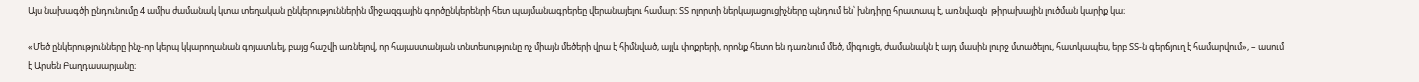Այս նախագծի ընդունումը 4 ամիս ժամանակ կտա տեղական ընկերություններին միջազգային գործընկերենրի հետ պայմանագրերեը վերանայելու համար։ ՏՏ ոլորտի ներկայացուցիչները պնդում են՝ խնդիրը հրատապ է, առնվազն  թիրախային լուծման կարիք կա։

«Մեծ ընկերությունները ինչ-որ կերպ կկարողանան գոյատևել, բայց հաշվի առնելով, որ հայաստանյան տնտեսությունը ոչ միայն մեծերի վրա է հիմնված, այլև փոքրերի, որոնք հետո են դառնում մեծ, միգուցե, ժամանակն է այդ մասին լուրջ մտածելու, հատկապես, երբ ՏՏ-ն գերճյուղ է համարվում», – ասում է Արսեն Բաղդասարյանը։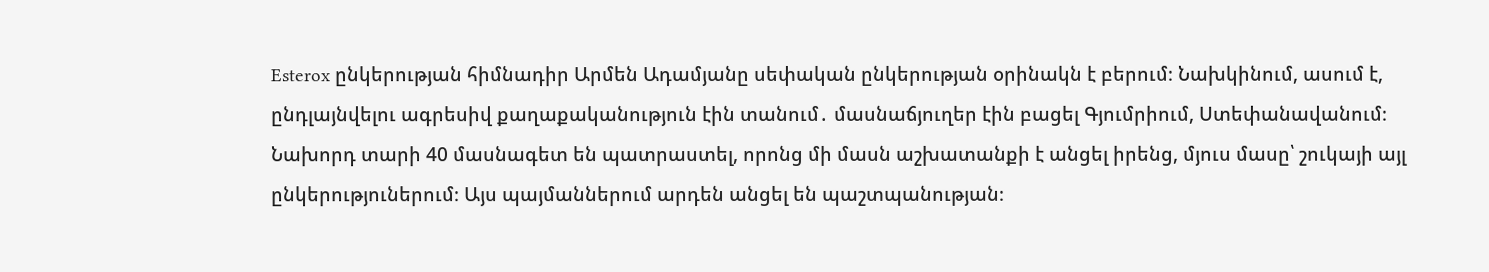Esterox ընկերության հիմնադիր Արմեն Ադամյանը սեփական ընկերության օրինակն է բերում։ Նախկինում, ասում է, ընդլայնվելու ագրեսիվ քաղաքականություն էին տանում․ մասնաճյուղեր էին բացել Գյումրիում, Ստեփանավանում։ Նախորդ տարի 40 մասնագետ են պատրաստել, որոնց մի մասն աշխատանքի է անցել իրենց, մյուս մասը՝ շուկայի այլ ընկերություներում։ Այս պայմաններում արդեն անցել են պաշտպանության։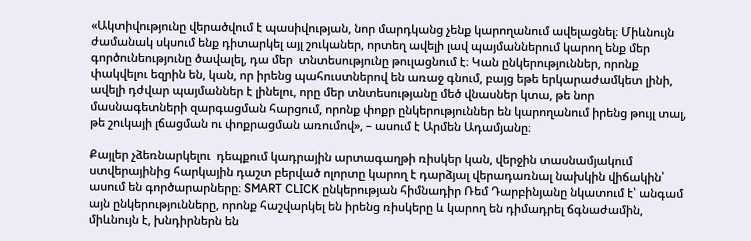«Ակտիվությունը վերածվում է պասիվության, նոր մարդկանց չենք կարողանում ավելացնել։ Միևնույն ժամանակ սկսում ենք դիտարկել այլ շուկաներ, որտեղ ավելի լավ պայմաններում կարող ենք մեր գործունեությունը ծավալել, դա մեր  տնտեսությունը թուլացնում է։ Կան ընկերություններ, որոնք փակվելու եզրին են, կան, որ իրենց պահուստներով են առաջ գնում, բայց եթե երկարաժամկետ լինի, ավելի դժվար պայմաններ է լինելու, որը մեր տնտեսությանը մեծ վնասներ կտա, թե նոր մասնագետների զարգացման հարցում, որոնք փոքր ընկերություններ են կարողանում իրենց թույլ տալ, թե շուկայի լճացման ու փոքրացման առումով», – ասում է Արմեն Ադամյանը։

Քայլեր չձեռնարկելու  դեպքում կադրային արտագաղթի ռիսկեր կան, վերջին տասնամյակում ստվերայինից հարկային դաշտ բերված ոլորտը կարող է դարձյալ վերադառնալ նախկին վիճակին՝ ասում են գործարարները։ SMART CLICK ընկերության հիմնադիր Ռեմ Դարբինյանը նկատում է՝ անգամ այն ընկերությունները, որոնք հաշվարկել են իրենց ռիսկերը և կարող են դիմադրել ճգնաժամին, միևնույն է, խնդիրներն են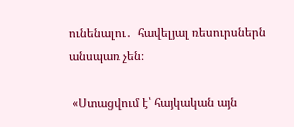ունենալու․  հավելյալ ռեսուրսներն անսպառ չեն։

 «Ստացվում է՝ հայկական այն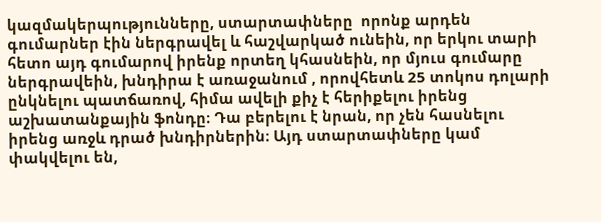կազմակերպությունները, ստարտափները  որոնք արդեն գումարներ էին ներգրավել և հաշվարկած ունեին, որ երկու տարի հետո այդ գումարով իրենք որտեղ կհասնեին, որ մյուս գումարը ներգրավեին, խնդիրա է առաջանում , որովհետև 25 տոկոս դոլարի ընկնելու պատճառով, հիմա ավելի քիչ է հերիքելու իրենց աշխատանքային ֆոնդը։ Դա բերելու է նրան, որ չեն հասնելու իրենց առջև դրած խնդիրներին։ Այդ ստարտափները կամ փակվելու են,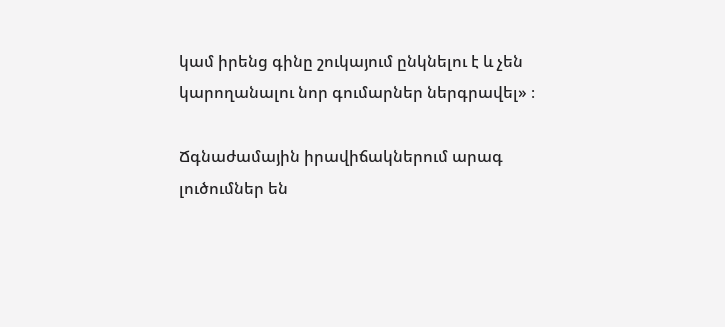կամ իրենց գինը շուկայում ընկնելու է և չեն կարողանալու նոր գումարներ ներգրավել» ։

Ճգնաժամային իրավիճակներում արագ լուծումներ են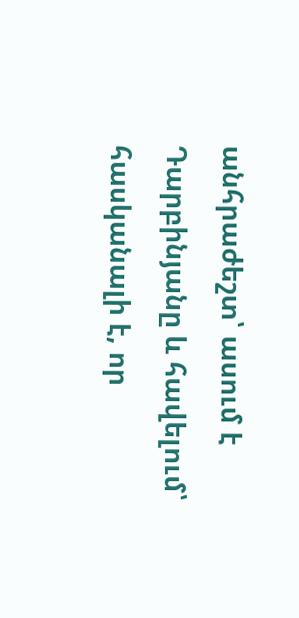անհրաժեշտ՝ ասում է Դարբինյանը և հավելում՝ հասկանալի է, որ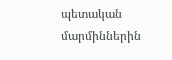պետական մարմիններին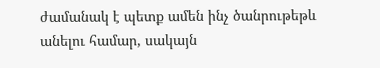ժամանակ է պետք ամեն ինչ ծանրութեթև անելու համար, սակայն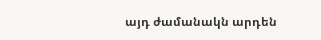այդ ժամանակն արդեն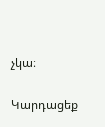չկա։

Կարդացեք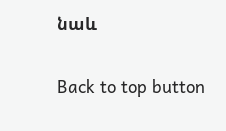նաև

Back to top button